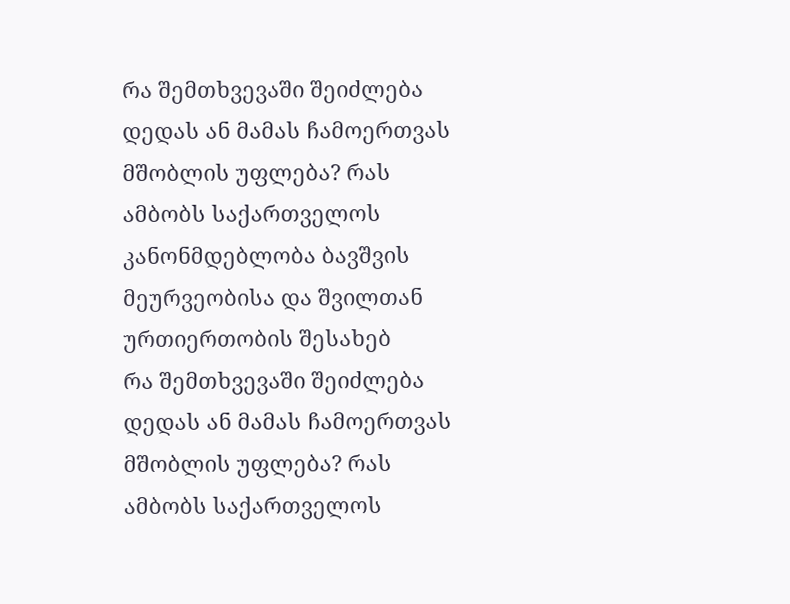რა შემთხვევაში შეიძლება დედას ან მამას ჩამოერთვას მშობლის უფლება? რას ამბობს საქართველოს კანონმდებლობა ბავშვის მეურვეობისა და შვილთან ურთიერთობის შესახებ
რა შემთხვევაში შეიძლება დედას ან მამას ჩამოერთვას მშობლის უფლება? რას ამბობს საქართველოს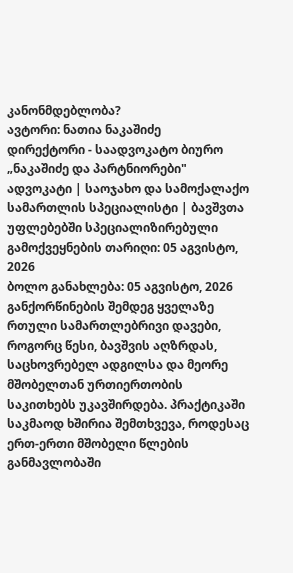კანონმდებლობა?
ავტორი: ნათია ნაკაშიძე
დირექტორი - საადვოკატო ბიურო „ნაკაშიძე და პარტნიორები"
ადვოკატი | საოჯახო და სამოქალაქო სამართლის სპეციალისტი | ბავშვთა უფლებებში სპეციალიზირებული
გამოქვეყნების თარიღი: 05 აგვისტო, 2026
ბოლო განახლება: 05 აგვისტო, 2026
განქორწინების შემდეგ ყველაზე რთული სამართლებრივი დავები, როგორც წესი, ბავშვის აღზრდას, საცხოვრებელ ადგილსა და მეორე მშობელთან ურთიერთობის საკითხებს უკავშირდება. პრაქტიკაში საკმაოდ ხშირია შემთხვევა, როდესაც ერთ-ერთი მშობელი წლების განმავლობაში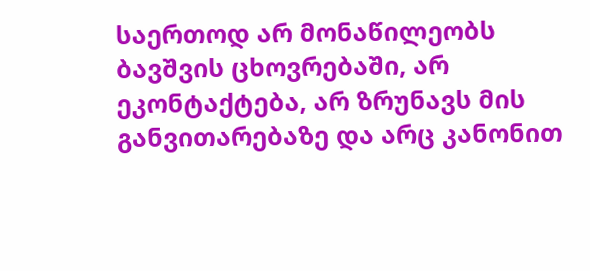საერთოდ არ მონაწილეობს ბავშვის ცხოვრებაში, არ ეკონტაქტება, არ ზრუნავს მის განვითარებაზე და არც კანონით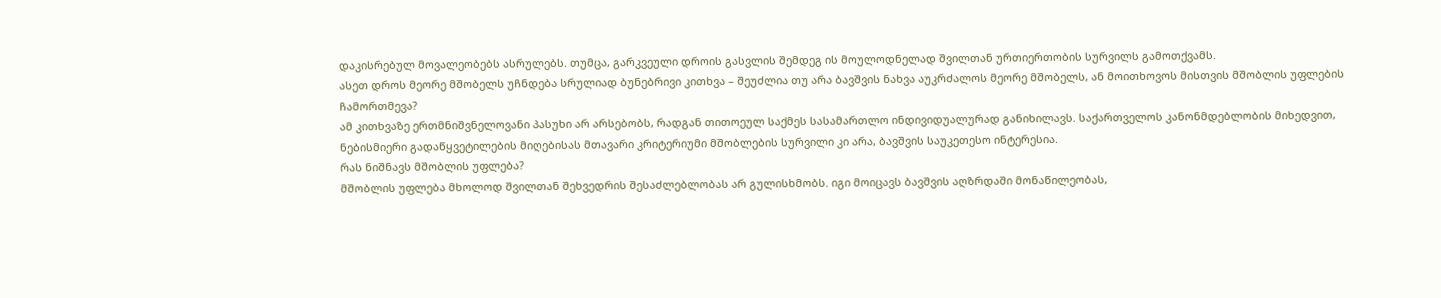დაკისრებულ მოვალეობებს ასრულებს. თუმცა, გარკვეული დროის გასვლის შემდეგ ის მოულოდნელად შვილთან ურთიერთობის სურვილს გამოთქვამს.
ასეთ დროს მეორე მშობელს უჩნდება სრულიად ბუნებრივი კითხვა – შეუძლია თუ არა ბავშვის ნახვა აუკრძალოს მეორე მშობელს, ან მოითხოვოს მისთვის მშობლის უფლების ჩამორთმევა?
ამ კითხვაზე ერთმნიშვნელოვანი პასუხი არ არსებობს, რადგან თითოეულ საქმეს სასამართლო ინდივიდუალურად განიხილავს. საქართველოს კანონმდებლობის მიხედვით, ნებისმიერი გადაწყვეტილების მიღებისას მთავარი კრიტერიუმი მშობლების სურვილი კი არა, ბავშვის საუკეთესო ინტერესია.
რას ნიშნავს მშობლის უფლება?
მშობლის უფლება მხოლოდ შვილთან შეხვედრის შესაძლებლობას არ გულისხმობს. იგი მოიცავს ბავშვის აღზრდაში მონაწილეობას,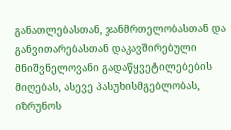განათლებასთან, ჯანმრთელობასთან და განვითარებასთან დაკავშირებული მნიშვნელოვანი გადაწყვეტილებების მიღებას, ასევე პასუხისმგებლობას, იზრუნოს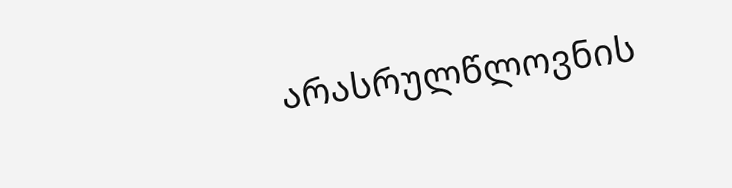არასრულწლოვნის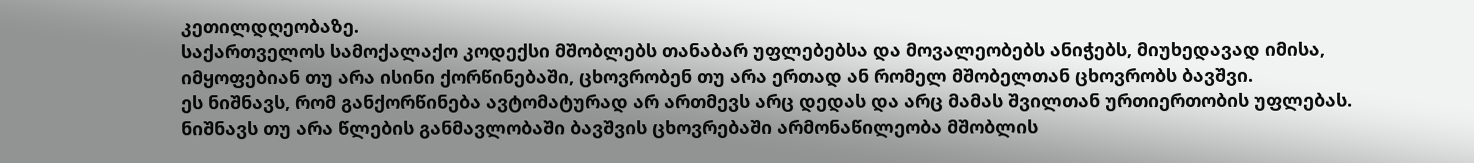კეთილდღეობაზე.
საქართველოს სამოქალაქო კოდექსი მშობლებს თანაბარ უფლებებსა და მოვალეობებს ანიჭებს, მიუხედავად იმისა, იმყოფებიან თუ არა ისინი ქორწინებაში, ცხოვრობენ თუ არა ერთად ან რომელ მშობელთან ცხოვრობს ბავშვი.
ეს ნიშნავს, რომ განქორწინება ავტომატურად არ ართმევს არც დედას და არც მამას შვილთან ურთიერთობის უფლებას.
ნიშნავს თუ არა წლების განმავლობაში ბავშვის ცხოვრებაში არმონაწილეობა მშობლის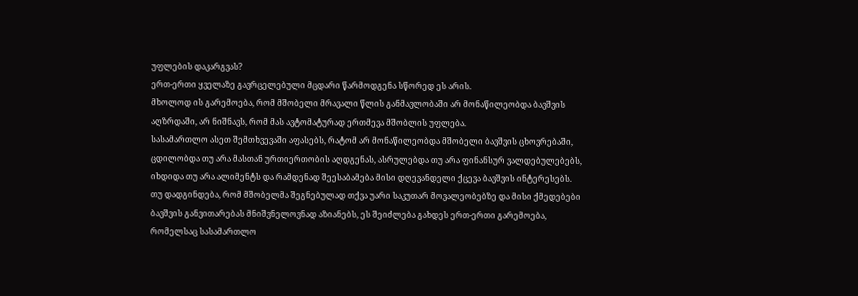უფლების დაკარგვას?
ერთ-ერთი ყველაზე გავრცელებული მცდარი წარმოდგენა სწორედ ეს არის.
მხოლოდ ის გარემოება, რომ მშობელი მრავალი წლის განმავლობაში არ მონაწილეობდა ბავშვის აღზრდაში, არ ნიშნავს, რომ მას ავტომატურად ერთმევა მშობლის უფლება.
სასამართლო ასეთ შემთხვევაში აფასებს, რატომ არ მონაწილეობდა მშობელი ბავშვის ცხოვრებაში, ცდილობდა თუ არა მასთან ურთიერთობის აღდგენას, ასრულებდა თუ არა ფინანსურ ვალდებულებებს, იხდიდა თუ არა ალიმენტს და რამდენად შეესაბამება მისი დღევანდელი ქცევა ბავშვის ინტერესებს.
თუ დადგინდება, რომ მშობელმა შეგნებულად თქვა უარი საკუთარ მოვალეობებზე და მისი ქმედებები ბავშვის განვითარებას მნიშვნელოვნად აზიანებს, ეს შეიძლება გახდეს ერთ-ერთი გარემოება, რომელსაც სასამართლო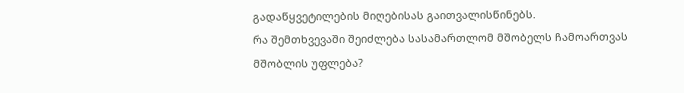გადაწყვეტილების მიღებისას გაითვალისწინებს.
რა შემთხვევაში შეიძლება სასამართლომ მშობელს ჩამოართვას მშობლის უფლება?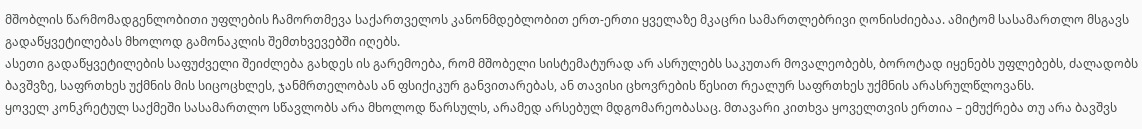მშობლის წარმომადგენლობითი უფლების ჩამორთმევა საქართველოს კანონმდებლობით ერთ-ერთი ყველაზე მკაცრი სამართლებრივი ღონისძიებაა. ამიტომ სასამართლო მსგავს გადაწყვეტილებას მხოლოდ გამონაკლის შემთხვევებში იღებს.
ასეთი გადაწყვეტილების საფუძველი შეიძლება გახდეს ის გარემოება, რომ მშობელი სისტემატურად არ ასრულებს საკუთარ მოვალეობებს, ბოროტად იყენებს უფლებებს, ძალადობს ბავშვზე, საფრთხეს უქმნის მის სიცოცხლეს, ჯანმრთელობას ან ფსიქიკურ განვითარებას, ან თავისი ცხოვრების წესით რეალურ საფრთხეს უქმნის არასრულწლოვანს.
ყოველ კონკრეტულ საქმეში სასამართლო სწავლობს არა მხოლოდ წარსულს, არამედ არსებულ მდგომარეობასაც. მთავარი კითხვა ყოველთვის ერთია – ემუქრება თუ არა ბავშვს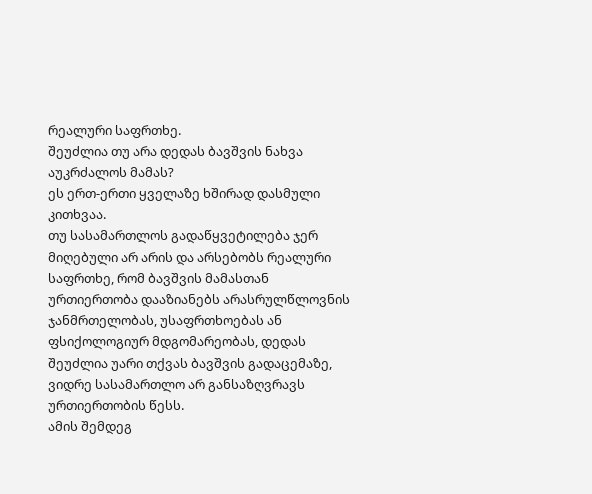რეალური საფრთხე.
შეუძლია თუ არა დედას ბავშვის ნახვა აუკრძალოს მამას?
ეს ერთ-ერთი ყველაზე ხშირად დასმული კითხვაა.
თუ სასამართლოს გადაწყვეტილება ჯერ მიღებული არ არის და არსებობს რეალური საფრთხე, რომ ბავშვის მამასთან ურთიერთობა დააზიანებს არასრულწლოვნის ჯანმრთელობას, უსაფრთხოებას ან ფსიქოლოგიურ მდგომარეობას, დედას შეუძლია უარი თქვას ბავშვის გადაცემაზე, ვიდრე სასამართლო არ განსაზღვრავს ურთიერთობის წესს.
ამის შემდეგ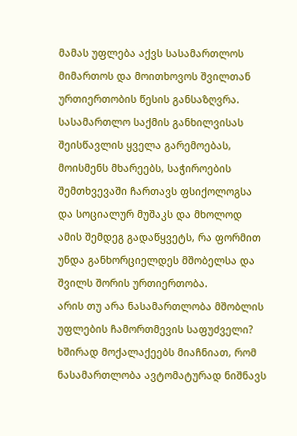მამას უფლება აქვს სასამართლოს მიმართოს და მოითხოვოს შვილთან ურთიერთობის წესის განსაზღვრა.
სასამართლო საქმის განხილვისას შეისწავლის ყველა გარემოებას, მოისმენს მხარეებს, საჭიროების შემთხვევაში ჩართავს ფსიქოლოგსა და სოციალურ მუშაკს და მხოლოდ ამის შემდეგ გადაწყვეტს, რა ფორმით უნდა განხორციელდეს მშობელსა და შვილს შორის ურთიერთობა.
არის თუ არა ნასამართლობა მშობლის უფლების ჩამორთმევის საფუძველი?
ხშირად მოქალაქეებს მიაჩნიათ, რომ ნასამართლობა ავტომატურად ნიშნავს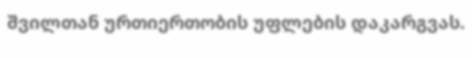შვილთან ურთიერთობის უფლების დაკარგვას.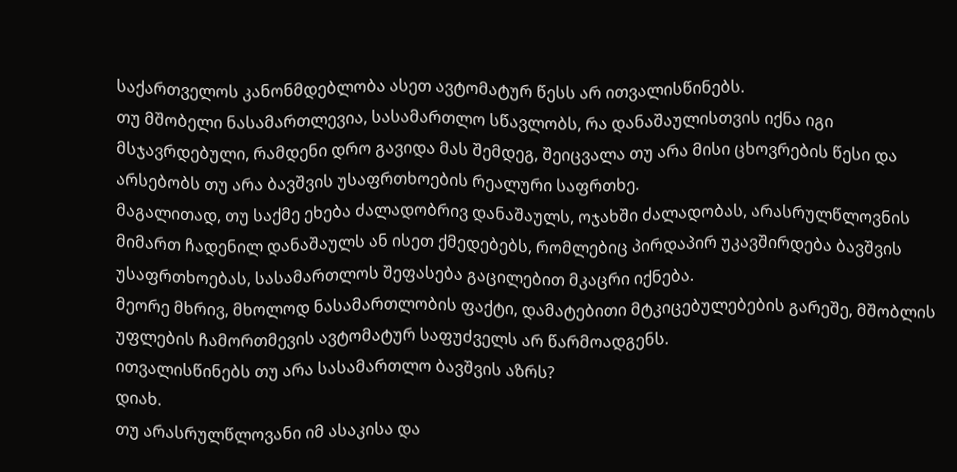საქართველოს კანონმდებლობა ასეთ ავტომატურ წესს არ ითვალისწინებს.
თუ მშობელი ნასამართლევია, სასამართლო სწავლობს, რა დანაშაულისთვის იქნა იგი მსჯავრდებული, რამდენი დრო გავიდა მას შემდეგ, შეიცვალა თუ არა მისი ცხოვრების წესი და არსებობს თუ არა ბავშვის უსაფრთხოების რეალური საფრთხე.
მაგალითად, თუ საქმე ეხება ძალადობრივ დანაშაულს, ოჯახში ძალადობას, არასრულწლოვნის მიმართ ჩადენილ დანაშაულს ან ისეთ ქმედებებს, რომლებიც პირდაპირ უკავშირდება ბავშვის უსაფრთხოებას, სასამართლოს შეფასება გაცილებით მკაცრი იქნება.
მეორე მხრივ, მხოლოდ ნასამართლობის ფაქტი, დამატებითი მტკიცებულებების გარეშე, მშობლის უფლების ჩამორთმევის ავტომატურ საფუძველს არ წარმოადგენს.
ითვალისწინებს თუ არა სასამართლო ბავშვის აზრს?
დიახ.
თუ არასრულწლოვანი იმ ასაკისა და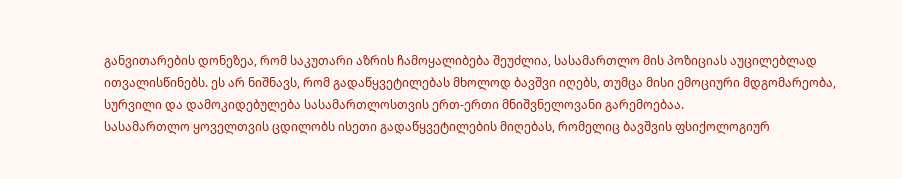განვითარების დონეზეა, რომ საკუთარი აზრის ჩამოყალიბება შეუძლია, სასამართლო მის პოზიციას აუცილებლად ითვალისწინებს. ეს არ ნიშნავს, რომ გადაწყვეტილებას მხოლოდ ბავშვი იღებს, თუმცა მისი ემოციური მდგომარეობა, სურვილი და დამოკიდებულება სასამართლოსთვის ერთ-ერთი მნიშვნელოვანი გარემოებაა.
სასამართლო ყოველთვის ცდილობს ისეთი გადაწყვეტილების მიღებას, რომელიც ბავშვის ფსიქოლოგიურ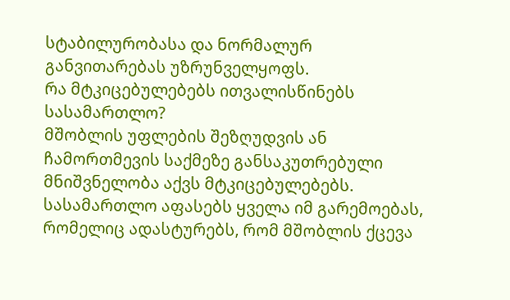სტაბილურობასა და ნორმალურ განვითარებას უზრუნველყოფს.
რა მტკიცებულებებს ითვალისწინებს სასამართლო?
მშობლის უფლების შეზღუდვის ან ჩამორთმევის საქმეზე განსაკუთრებული მნიშვნელობა აქვს მტკიცებულებებს.
სასამართლო აფასებს ყველა იმ გარემოებას, რომელიც ადასტურებს, რომ მშობლის ქცევა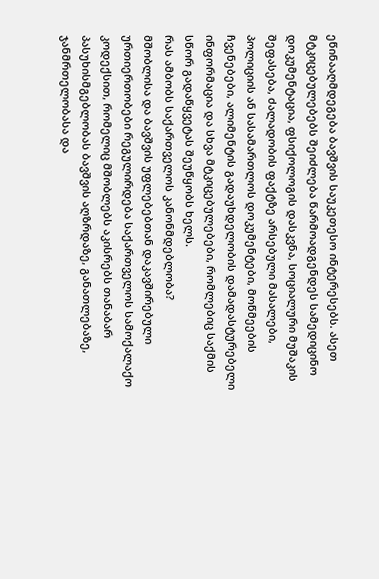ეწინააღმდეგება ბავშვის საუკეთესო ინტერესებს. ასეთ მტკიცებულებებს შეიძლება წარმოადგენდეს სამედიცინო დოკუმენტაცია, ფსიქოლოგის დასკვნა, სოციალური მუშაკის შეფასება, ძალადობის ფაქტზე არსებული მასალები, პოლიციის ან სასამართლოს დოკუმენტები, მოწმეების ჩვენებები, ალიმენტის გადაუხდელობის დამადასტურებელი ინფორმაცია და სხვა მტკიცებულებები, რომლებიც საქმის სწორ გადაწყვეტას შეუწყობს ხელს.
რას ამბობს საქართველოს კანონმდებლობა?
მშობლისა და ბავშვის უფლებებთან დაკავშირებული ურთიერთობები რეგულირდება საქართველოს სამოქალაქო კოდექსით, რომელიც მშობლებს აკისრებს თანაბარ პასუხისმგებლობას ბავშვის აღზრდაზე, განათლებაზე, ჯანმრთელობასა და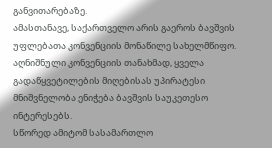განვითარებაზე.
ამასთანავე, საქართველო არის გაეროს ბავშვის უფლებათა კონვენციის მონაწილე სახელმწიფო. აღნიშნული კონვენციის თანახმად, ყველა გადაწყვეტილების მიღებისას უპირატესი მნიშვნელობა ენიჭება ბავშვის საუკეთესო ინტერესებს.
სწორედ ამიტომ სასამართლო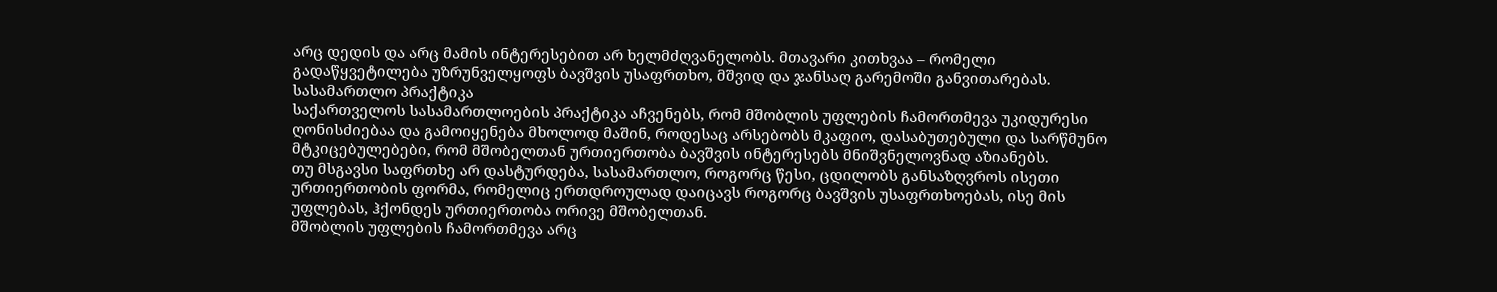არც დედის და არც მამის ინტერესებით არ ხელმძღვანელობს. მთავარი კითხვაა – რომელი გადაწყვეტილება უზრუნველყოფს ბავშვის უსაფრთხო, მშვიდ და ჯანსაღ გარემოში განვითარებას.
სასამართლო პრაქტიკა
საქართველოს სასამართლოების პრაქტიკა აჩვენებს, რომ მშობლის უფლების ჩამორთმევა უკიდურესი ღონისძიებაა და გამოიყენება მხოლოდ მაშინ, როდესაც არსებობს მკაფიო, დასაბუთებული და სარწმუნო მტკიცებულებები, რომ მშობელთან ურთიერთობა ბავშვის ინტერესებს მნიშვნელოვნად აზიანებს.
თუ მსგავსი საფრთხე არ დასტურდება, სასამართლო, როგორც წესი, ცდილობს განსაზღვროს ისეთი ურთიერთობის ფორმა, რომელიც ერთდროულად დაიცავს როგორც ბავშვის უსაფრთხოებას, ისე მის უფლებას, ჰქონდეს ურთიერთობა ორივე მშობელთან.
მშობლის უფლების ჩამორთმევა არც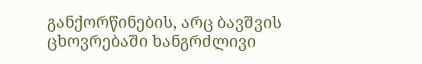განქორწინების, არც ბავშვის ცხოვრებაში ხანგრძლივი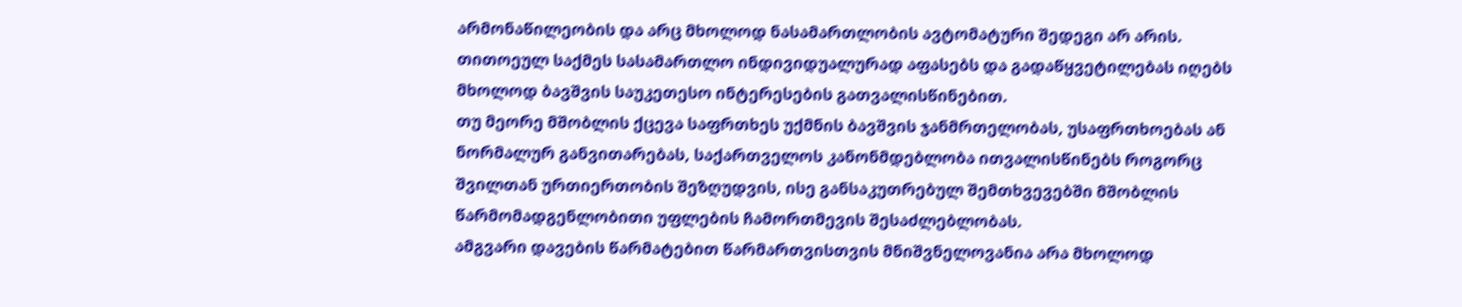არმონაწილეობის და არც მხოლოდ ნასამართლობის ავტომატური შედეგი არ არის. თითოეულ საქმეს სასამართლო ინდივიდუალურად აფასებს და გადაწყვეტილებას იღებს მხოლოდ ბავშვის საუკეთესო ინტერესების გათვალისწინებით.
თუ მეორე მშობლის ქცევა საფრთხეს უქმნის ბავშვის ჯანმრთელობას, უსაფრთხოებას ან ნორმალურ განვითარებას, საქართველოს კანონმდებლობა ითვალისწინებს როგორც შვილთან ურთიერთობის შეზღუდვის, ისე განსაკუთრებულ შემთხვევებში მშობლის წარმომადგენლობითი უფლების ჩამორთმევის შესაძლებლობას.
ამგვარი დავების წარმატებით წარმართვისთვის მნიშვნელოვანია არა მხოლოდ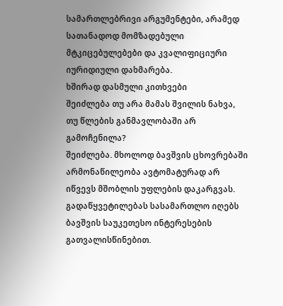სამართლებრივი არგუმენტები, არამედ სათანადოდ მომზადებული მტკიცებულებები და კვალიფიციური იურიდიული დახმარება.
ხშირად დასმული კითხვები
შეიძლება თუ არა მამას შვილის ნახვა, თუ წლების განმავლობაში არ გამოჩენილა?
შეიძლება. მხოლოდ ბავშვის ცხოვრებაში არმონაწილეობა ავტომატურად არ იწვევს მშობლის უფლების დაკარგვას. გადაწყვეტილებას სასამართლო იღებს ბავშვის საუკეთესო ინტერესების გათვალისწინებით.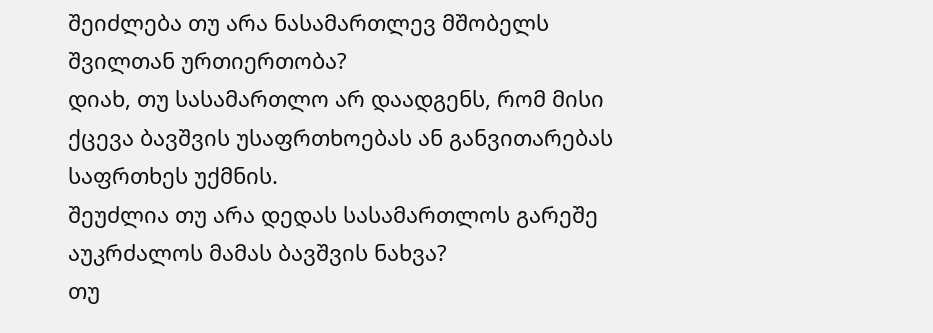შეიძლება თუ არა ნასამართლევ მშობელს შვილთან ურთიერთობა?
დიახ, თუ სასამართლო არ დაადგენს, რომ მისი ქცევა ბავშვის უსაფრთხოებას ან განვითარებას საფრთხეს უქმნის.
შეუძლია თუ არა დედას სასამართლოს გარეშე აუკრძალოს მამას ბავშვის ნახვა?
თუ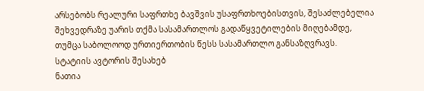არსებობს რეალური საფრთხე ბავშვის უსაფრთხოებისთვის, შესაძლებელია შეხვედრაზე უარის თქმა სასამართლოს გადაწყვეტილების მიღებამდე, თუმცა საბოლოოდ ურთიერთობის წესს სასამართლო განსაზღვრავს.
სტატიის ავტორის შესახებ
ნათია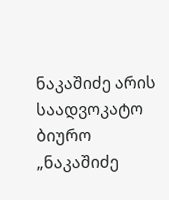ნაკაშიძე არის საადვოკატო ბიურო „ნაკაშიძე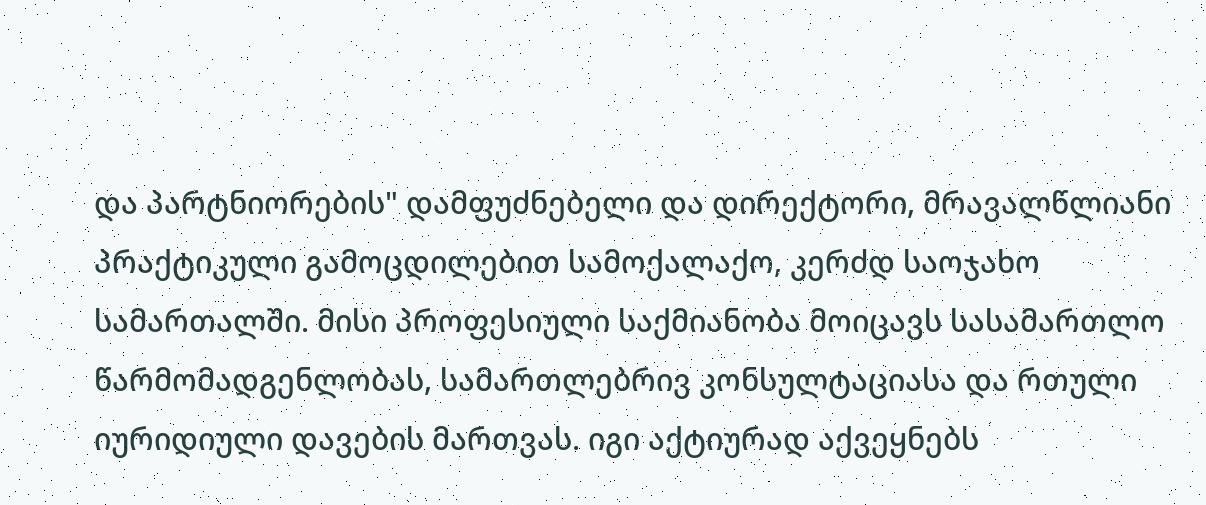და პარტნიორების" დამფუძნებელი და დირექტორი, მრავალწლიანი პრაქტიკული გამოცდილებით სამოქალაქო, კერძდ საოჯახო სამართალში. მისი პროფესიული საქმიანობა მოიცავს სასამართლო წარმომადგენლობას, სამართლებრივ კონსულტაციასა და რთული იურიდიული დავების მართვას. იგი აქტიურად აქვეყნებს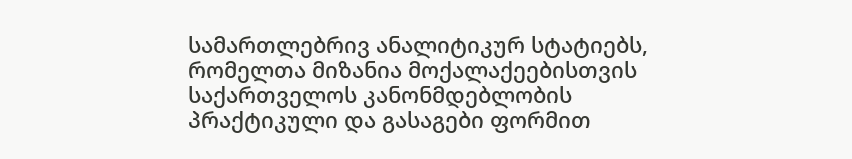სამართლებრივ ანალიტიკურ სტატიებს, რომელთა მიზანია მოქალაქეებისთვის საქართველოს კანონმდებლობის პრაქტიკული და გასაგები ფორმით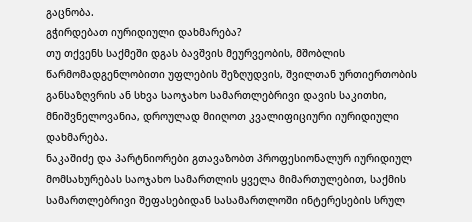გაცნობა.
გჭირდებათ იურიდიული დახმარება?
თუ თქვენს საქმეში დგას ბავშვის მეურვეობის, მშობლის წარმომადგენლობითი უფლების შეზღუდვის, შვილთან ურთიერთობის განსაზღვრის ან სხვა საოჯახო სამართლებრივი დავის საკითხი, მნიშვნელოვანია, დროულად მიიღოთ კვალიფიციური იურიდიული დახმარება.
ნაკაშიძე და პარტნიორები გთავაზობთ პროფესიონალურ იურიდიულ მომსახურებას საოჯახო სამართლის ყველა მიმართულებით, საქმის სამართლებრივი შეფასებიდან სასამართლოში ინტერესების სრულ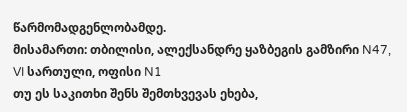წარმომადგენლობამდე.
მისამართი: თბილისი, ალექსანდრე ყაზბეგის გამზირი N47, VI სართული, ოფისი N1
თუ ეს საკითხი შენს შემთხვევას ეხება,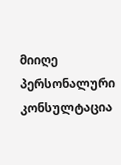მიიღე პერსონალური კონსულტაცია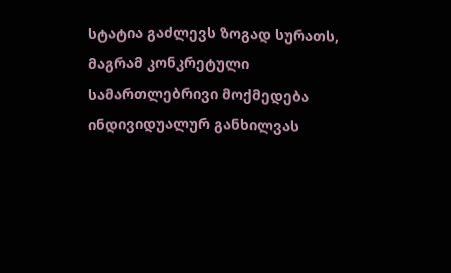სტატია გაძლევს ზოგად სურათს, მაგრამ კონკრეტული სამართლებრივი მოქმედება ინდივიდუალურ განხილვას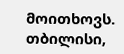მოითხოვს.
თბილისი,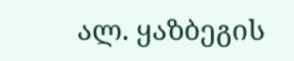ალ. ყაზბეგის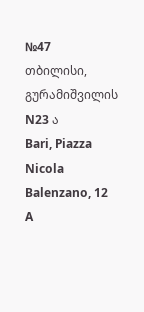№47
თბილისი, გურამიშვილის N23 ა
Bari, Piazza Nicola Balenzano, 12 A